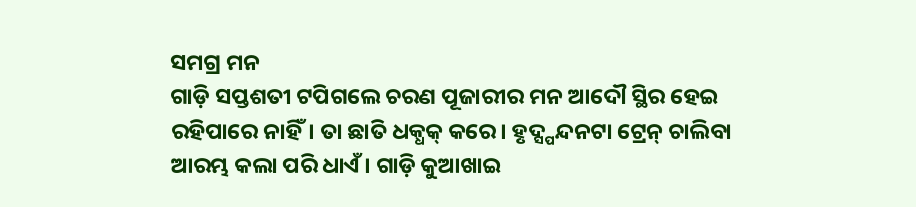ସମଗ୍ର ମନ
ଗାଡ଼ି ସପ୍ତଶତୀ ଟପିଗଲେ ଚରଣ ପୂଜାରୀର ମନ ଆଦୌ ସ୍ଥିର ହେଇ ରହିପାରେ ନାହିଁ। ତା ଛାତି ଧକ୍ଧକ୍ କରେ। ହୃଦ୍ସ୍ପନ୍ଦନଟା ଟ୍ରେନ୍ ଚାଲିବା ଆରମ୍ଭ କଲା ପରି ଧାଏଁ। ଗାଡ଼ି କୁଆଖାଇ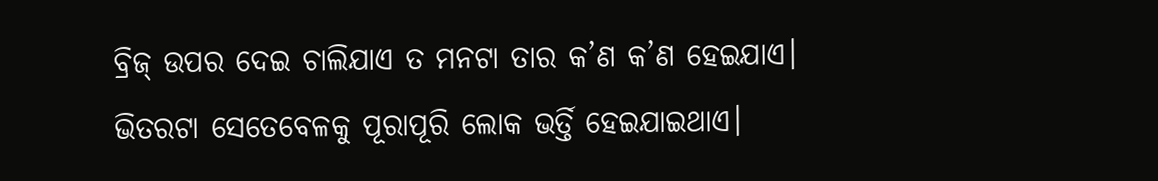ବ୍ରିଜ୍ ଉପର ଦେଇ ଚାଲିଯାଏ ତ ମନଟା ତାର କ’ଣ କ’ଣ ହେଇଯାଏ। ଭିତରଟା ସେତେବେଳକୁ ପୂରାପୂରି ଲୋକ ଭର୍ତ୍ତି ହେଇଯାଇଥାଏ।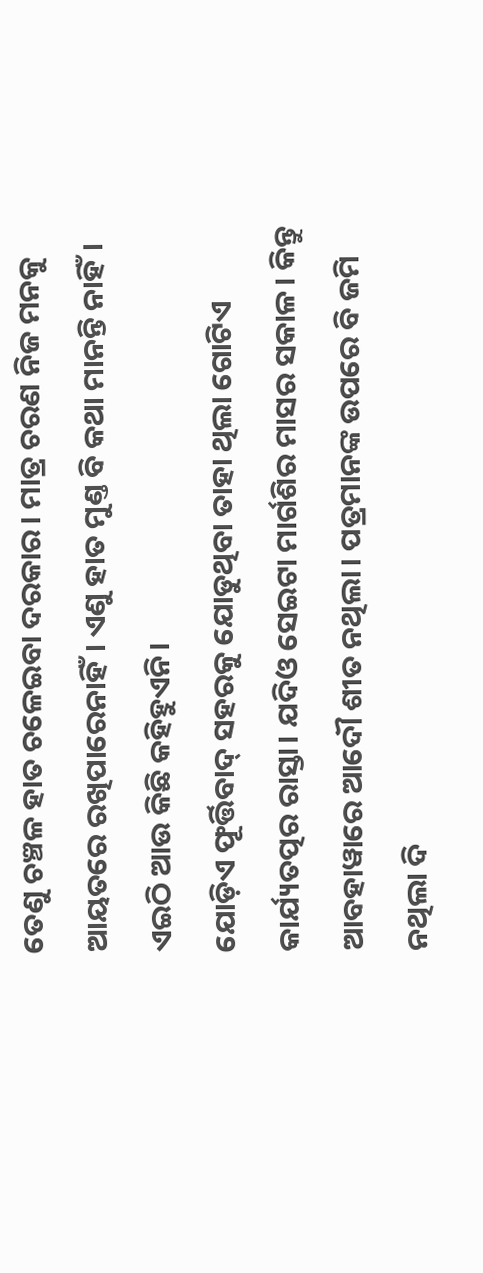ତେଣୁ ଚଞ୍ଚଳ ହାତ ଚଳେଇବା ଦରକାର। ମାତ୍ର ଚରଣ ନିଜ ମନକୁ ଆୟତରେ ରଖିପାରେନାହିଁ। ଏଣୁ ହାତ ମୁଣ୍ତ ବି କଥା ମାନନ୍ତି ନାହିଁ। ଏଇଠି ଆଉ କିଛି କହିହୁଏନି।
ଯୋଡ଼ିଏ ଫୂର୍ତ୍ତିବାଦ୍ ସହରକୁ ଯୋଡୁଥିବା ତାହା ଥିଲା ଗୋଟିଏ କାର୍ଯ୍ୟତତ୍ପର ରାସ୍ତା। ଯଦିଓ ସେଇଟା ମାର୍ଗଶିର ମାସର ସକାଳ। କିନ୍ତୁ ଆବହାୱାରେ ଆଦୌ ଶୀତ ନଥିଲା। ପତ୍ରମାନଙ୍କ ଉପରେ ବି ଜମି ନଥିଲା ଦି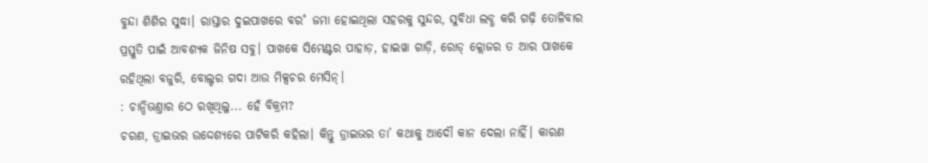ବୁନ୍ଦା ଶିଶିର ସୁଦ୍ଧା। ରାସ୍ତାର ଦୁଇପାଖରେ ବର˚ ଜମା ହୋଇଥିଲା ସହରକୁ ସୁନ୍ଦର, ସୁବିଧା ଲବ୍ଧ କରି ଗଢ଼ି ତୋଳିବାର ପ୍ରସ୍ତୁତି ପାଇଁ ଆବଶ୍ୟକ ଜିନିଷ ସବୁ। ପାଖକେ ସିମେଣ୍ଟର ପାହାଡ଼, ହାଇୱା ଗାଡ଼ି, ରୋଡ୍ କ୍ଲୋଜର ତ ଆର ପାଖକେ ରହିଥିଲା ବଜୁରି, ବୋଲ୍ଡର ଗଦା ଆଉ ମିକ୍ସଚର ମେସିନ୍।
: ଚାନ୍ଦିଭଣ୍ତାର ଠେ ରଖିଥିଲୁ... ହେଁ ବିକ୍ରମ?
ଚରଣ, ଡ୍ରାଇଭର ଉଦ୍ଦେଶ୍ୟରେ ପାଟିକରି କହିଲା। କିନ୍ତୁ ଡ୍ରାଇଭର ତା’ କଥାକୁ ଆଦୌ କାନ ଦେଲା ନାହିଁ। କାରଣ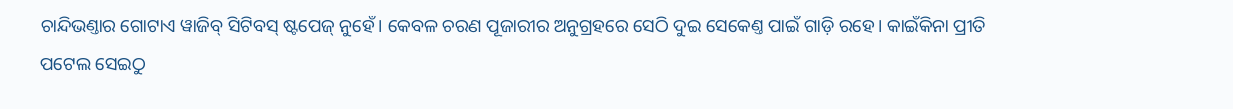ଚାନ୍ଦିଭଣ୍ତାର ଗୋଟାଏ ୱାଜିବ୍ ସିଟିବସ୍ ଷ୍ଟପେଜ୍ ନୁହେଁ। କେବଳ ଚରଣ ପୂଜାରୀର ଅନୁଗ୍ରହରେ ସେଠି ଦୁଇ ସେକେଣ୍ତ ପାଇଁ ଗାଡ଼ି ରହେ। କାଇଁକିନା ପ୍ରୀତି ପଟେଲ ସେଇଠୁ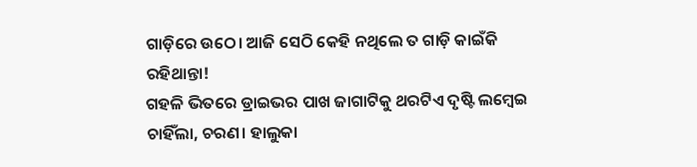ଗାଡ଼ିରେ ଉଠେ। ଆଜି ସେଠି କେହି ନଥିଲେ ତ ଗାଡ଼ି କାଇଁକି ରହିଥାନ୍ତା!
ଗହଳି ଭିତରେ ଡ୍ରାଇଭର ପାଖ ଜାଗାଟିକୁ ଥରଟିଏ ଦୃଷ୍ଟି ଲମ୍ବେଇ ଚାହିଁଲା, ଚରଣ। ହାଲୁକା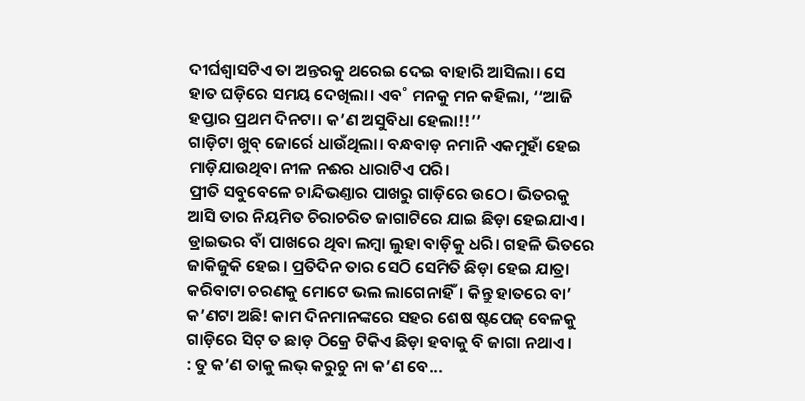ଦୀର୍ଘଶ୍ବାସଟିଏ ତା ଅନ୍ତରକୁ ଥରେଇ ଦେଇ ବାହାରି ଆସିଲା। ସେ ହାତ ଘଡ଼ିରେ ସମୟ ଦେଖିଲା। ଏବ˚ ମନକୁ ମନ କହିଲା, ‘‘ଆଜି ହପ୍ତାର ପ୍ରଥମ ଦିନଟା। କ’ଣ ଅସୁବିଧା ହେଲା!!’’
ଗାଡ଼ିଟା ଖୁବ୍ ଜୋର୍ରେ ଧାଉଁଥିଲା। ବନ୍ଧବାଡ଼ ନମାନି ଏକମୁହାଁ ହେଇ ମାଡ଼ିଯାଉଥିବା ନୀଳ ନଈର ଧାରାଟିଏ ପରି।
ପ୍ରୀତି ସବୁବେଳେ ଚାନ୍ଦିଭଣ୍ତାର ପାଖରୁ ଗାଡ଼ିରେ ଉଠେ। ଭିତରକୁ ଆସି ତାର ନିୟମିତ ଚିରାଚରିତ ଜାଗାଟିରେ ଯାଇ ଛିଡ଼ା ହେଇଯାଏ। ଡ୍ରାଇଭର ବାଁ ପାଖରେ ଥିବା ଲମ୍ବା ଲୁହା ବାଡ଼ିକୁ ଧରି। ଗହଳି ଭିତରେ ଜାକିଜୁକି ହେଇ। ପ୍ରତିଦିନ ତାର ସେଠି ସେମିତି ଛିଡ଼ା ହେଇ ଯାତ୍ରା କରିବାଟା ଚରଣକୁ ମୋଟେ ଭଲ ଲାଗେନାହିଁ। କିନ୍ତୁ ହାତରେ ବା’ କ’ଣଟା ଅଛି! କାମ ଦିନମାନଙ୍କରେ ସହର ଶେଷ ଷ୍ଟପେଜ୍ ବେଳକୁ ଗାଡ଼ିରେ ସିଟ୍ ତ ଛାଡ଼ ଠିକ୍ରେ ଟିକିଏ ଛିଡ଼ା ହବାକୁ ବି ଜାଗା ନଥାଏ।
: ତୁ କ’ଣ ତାକୁ ଲଭ୍ କରୁଚୁ ନା କ’ଣ ବେ...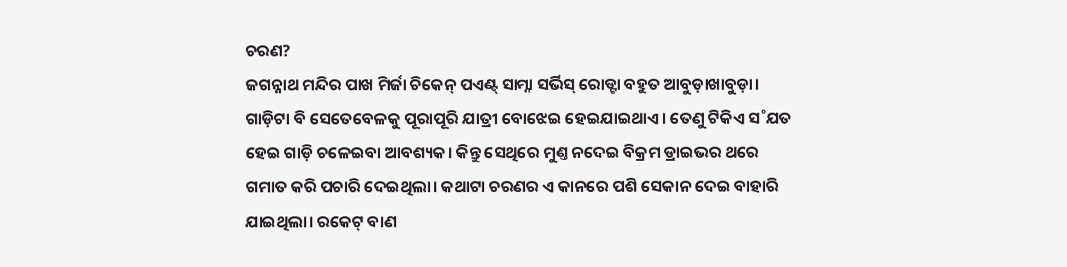ଚରଣ?
ଜଗନ୍ନାଥ ମନ୍ଦିର ପାଖ ମିର୍ଜା ଚିକେନ୍ ପଏଣ୍ଟ୍ ସାମ୍ନା ସର୍ଭିସ୍ ରୋଡ୍ଟା ବହୁତ ଆବୁଡ଼ାଖାବୁଡ଼ା। ଗାଡ଼ିଟା ବି ସେତେବେଳକୁ ପୂରାପୂରି ଯାତ୍ରୀ ବୋଝେଇ ହେଇଯାଇଥାଏ। ତେଣୁ ଟିକିଏ ସ˚ଯତ ହେଇ ଗାଡ଼ି ଚଳେଇବା ଆବଶ୍ୟକ। କିନ୍ତୁ ସେଥିରେ ମୁଣ୍ତ ନଦେଇ ବିକ୍ରମ ଡ୍ରାଇଭର ଥରେ ଗମାତ କରି ପଚାରି ଦେଇଥିଲା। କଥାଟା ଚରଣର ଏ କାନରେ ପଶି ସେକାନ ଦେଇ ବାହାରି ଯାଇଥିଲା। ରକେଟ୍ ବାଣ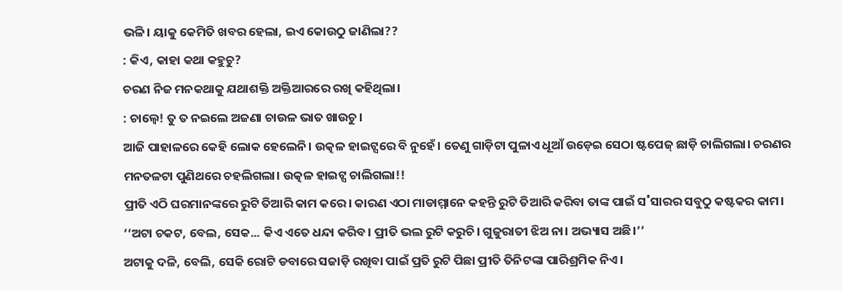ଭଳି। ୟାକୁ କେମିତି ଖବର ହେଲା, ଇଏ କୋଉଠୁ ଜାଣିଲା??
: କିଏ, କାହା କଥା କହୁଚୁ?
ଚରଣ ନିଜ ମନକଥାକୁ ଯଥାଶକ୍ତି ଅକ୍ତିଆରରେ ରଖି କହିଥିଲା।
: ଚାଲ୍ବେ! ତୁ ତ ନଇଲେ ଅଜଣା ଚାଉଳ ଭାତ ଖାଉଚୁ।
ଆଜି ପାହାଳରେ କେହି ଲୋକ ହେଲେନି। ଉତ୍କଳ ହାଇଟ୍ସରେ ବି ନୁହେଁ। ତେଣୁ ଗାଡ଼ିଟା ପୁଳାଏ ଧୂଆଁ ଉଡ଼େଇ ସେଠା ଷ୍ଟପେଜ୍ ଛାଡ଼ି ଚାଲିଗଲା। ଚରଣର ମନତଳଟା ପୁଣିଥରେ ଚହଲିଗଲା। ଉତ୍କଳ ହାଇଟ୍ସ ଚାଲିଗଲା!!
ପ୍ରୀତି ଏଠି ଘରମାନଙ୍କରେ ରୁଟି ତିଆରି କାମ କରେ। କାରଣ ଏଠା ମାଡାମ୍ମାନେ କହନ୍ତି ରୁଟି ତିଆରି କରିବା ତାଙ୍କ ପାଇଁ ସ˚ସାରର ସବୁଠୁ କଷ୍ଟକର କାମ।
‘‘ଅଟା ଚକଟ, ବେଲ, ସେକ... କିଏ ଏତେ ଧନ୍ଦା କରିବ। ପ୍ରୀତି ଭଲ ରୁଟି କରୁଚି। ଗୁଜୁରାତୀ ଝିଅ ନା। ଅଭ୍ୟାସ ଅଛି।’’
ଅଟାକୁ ଦଳି, ବେଲି, ସେକି ରୋଟି ଡବାରେ ସଜାଡ଼ି ରଖିବା ପାଇଁ ପ୍ରତି ରୁଟି ପିଛା ପ୍ରୀତି ତିନିଟଙ୍କା ପାରିଶ୍ରମିକ ନିଏ।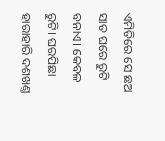ଏମିତିରେ ସେ ଛଅ ସାତ ଘରେ ରୁଟି ବନାଏ। କେବଳ ରୁଟି। ଘରପିଛା ହାରାହାରି ଦଶଖଣ୍ତ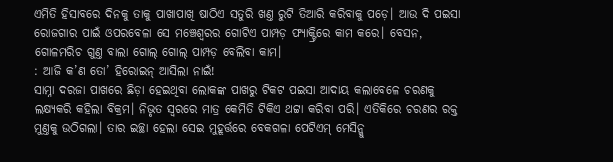ଏମିତି ହିସାବରେ ଦିନକୁ ତାକୁ ପାଖାପାଖି ଷାଠିଏ ସତୁରି ଖଣ୍ତ ରୁଟି ତିଆରି କରିବାକୁ ପଡ଼େ। ଆଉ ଦି ପଇସା ରୋଜଗାର ପାଇଁ ଓପରବେଳା ସେ ମଞ୍ଚେଶ୍ବରର ଗୋଟିଏ ପାମ୍ପଡ଼ ଫ୍ୟାକ୍ଟ୍ରିରେ କାମ କରେ। ବେସନ, ଗୋଳମରିଚ ଗୁଣ୍ତ ବାଲା ଗୋଲ୍ ଗୋଲ୍ ପାମ୍ପଡ଼ ବେଲିବା କାମ।
: ଆଜି କ’ଣ ତୋ’ ହିରୋଇନ୍ ଆସିଲା ନାଇଁ!
ସାମ୍ନା ଦରଜା ପାଖରେ ଛିଡ଼ା ହେଇଥିବା ଲୋକଙ୍କ ପାଖରୁ ଟିକଟ ପଇସା ଆଦାୟ କଲାବେଳେ ଚରଣକୁ ଲକ୍ଷ୍ୟକରି କହିଲା ବିକ୍ରମ। ନିଭୃତ ସ୍ବରରେ ମାତ୍ର କେମିତି ଟିକିଏ ଥଟ୍ଟା କରିବା ପରି। ଏତିକିରେ ଚରଣର ରକ୍ତ ମୁଣ୍ତକୁ ଉଠିଗଲା। ତାର ଇଚ୍ଛା ହେଲା ସେଇ ମୁହୂର୍ତ୍ତରେ ବେକଗଳା ପେଟିଏମ୍ ମେସିନ୍କୁ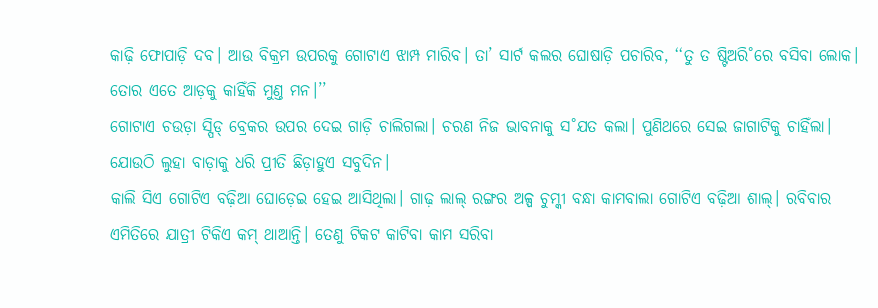କାଢ଼ି ଫୋପାଡ଼ି ଦବ। ଆଉ ବିକ୍ରମ ଉପରକୁ ଗୋଟାଏ ଝାମ୍ପ ମାରିବ। ତା’ ସାର୍ଟ କଲର ଘୋଷାଡ଼ି ପଚାରିବ, ‘‘ତୁ ତ ଷ୍ଟିଅରି˚ରେ ବସିବା ଲୋକ। ତୋର ଏତେ ଆଡ଼କୁ କାହିଁକି ମୁଣ୍ତ ମନ।’’
ଗୋଟାଏ ଚଉଡ଼ା ସ୍ପିଡ୍ ବ୍ରେକର ଉପର ଦେଇ ଗାଡ଼ି ଚାଲିଗଲା। ଚରଣ ନିଜ ଭାବନାକୁ ସ˚ଯତ କଲା। ପୁଣିଥରେ ସେଇ ଜାଗାଟିକୁ ଚାହିଁଲା। ଯୋଉଠି ଲୁହା ବାଡ଼ାକୁ ଧରି ପ୍ରୀତି ଛିଡ଼ାହୁଏ ସବୁଦିନ।
କାଲି ସିଏ ଗୋଟିଏ ବଢ଼ିଆ ଘୋଡ଼େଇ ହେଇ ଆସିଥିଲା। ଗାଢ଼ ଲାଲ୍ ରଙ୍ଗର ଅଳ୍ପ ଚୁମ୍କୀ ବନ୍ଧା କାମବାଲା ଗୋଟିଏ ବଢ଼ିଆ ଶାଲ୍। ରବିବାର ଏମିତିରେ ଯାତ୍ରୀ ଟିକିଏ କମ୍ ଥାଆନ୍ତି। ତେଣୁ ଟିକଟ କାଟିବା କାମ ସରିବା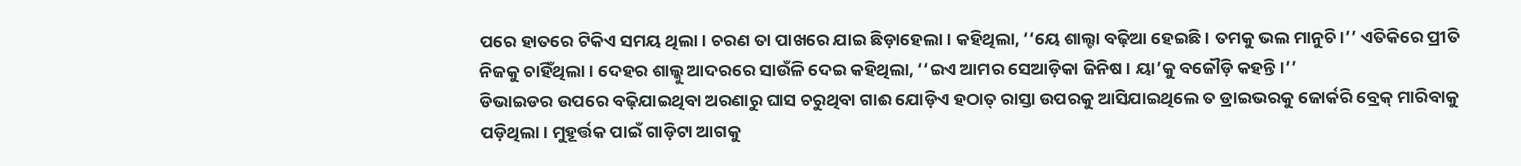ପରେ ହାତରେ ଟିକିଏ ସମୟ ଥିଲା। ଚରଣ ତା ପାଖରେ ଯାଇ ଛିଡ଼ାହେଲା। କହିଥିଲା, ‘‘ୟେ ଶାଲ୍ଟା ବଢ଼ିଆ ହେଇଛି। ତମକୁ ଭଲ ମାନୁଚି।’’ ଏତିକିରେ ପ୍ରୀତି ନିଜକୁ ଚାହିଁଥିଲା। ଦେହର ଶାଲ୍କୁ ଆଦରରେ ସାଉଁଳି ଦେଇ କହିଥିଲା, ‘‘ଇଏ ଆମର ସେଆଡ଼ିକା ଜିନିଷ। ୟା’କୁ ବଜୌଡ଼ି କହନ୍ତି।’’
ଡିଭାଇଡର ଉପରେ ବଢ଼ିଯାଇଥିବା ଅରଣାରୁ ଘାସ ଚରୁଥିବା ଗାଈ ଯୋଡ଼ିଏ ହଠାତ୍ ରାସ୍ତା ଉପରକୁ ଆସିଯାଇଥିଲେ ତ ଡ୍ରାଇଭରକୁ ଜୋର୍କରି ବ୍ରେକ୍ ମାରିବାକୁ ପଡ଼ିଥିଲା। ମୁହୂର୍ତ୍ତକ ପାଇଁ ଗାଡ଼ିଟା ଆଗକୁ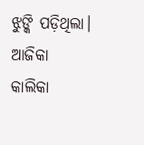ଝୁଙ୍କି ପଡ଼ିଥିଲା।
ଆଜିକା କାଲିକା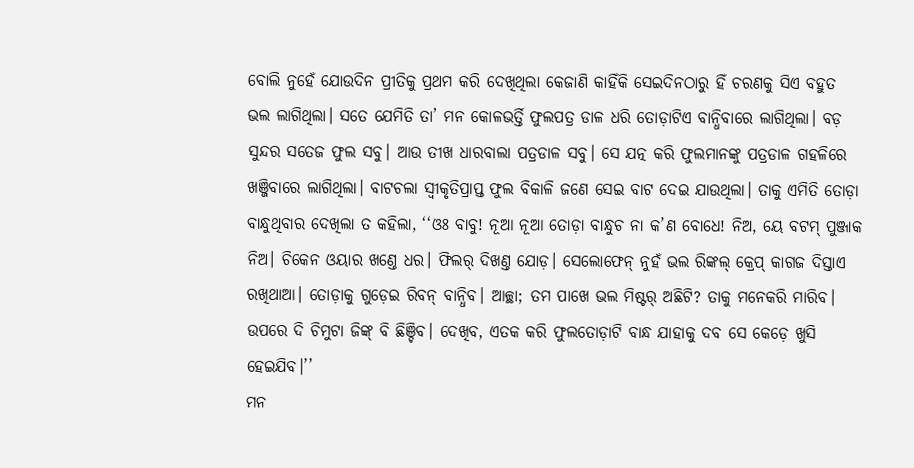ବୋଲି ନୁହେଁ ଯୋଉଦିନ ପ୍ରୀତିକୁ ପ୍ରଥମ କରି ଦେଖିଥିଲା କେଜାଣି କାହିଁକି ସେଇଦିନଠାରୁ ହିଁ ଚରଣକୁ ସିଏ ବହୁତ ଭଲ ଲାଗିଥିଲା। ସତେ ଯେମିତି ତା’ ମନ କୋଳଭର୍ତ୍ତି ଫୁଲପତ୍ର ଡାଳ ଧରି ତୋଡ଼ାଟିଏ ବାନ୍ଧିବାରେ ଲାଗିଥିଲା। ବଡ଼ ସୁନ୍ଦର ସତେଜ ଫୁଲ ସବୁ। ଆଉ ତୀଖ ଧାରବାଲା ପତ୍ରଡାଳ ସବୁ। ସେ ଯତ୍ନ କରି ଫୁଲମାନଙ୍କୁ ପତ୍ରଡାଳ ଗହଳିରେ ଖଞ୍ଜିବାରେ ଲାଗିଥିଲା। ବାଟଚଲା ସ୍ବୀକୃତିପ୍ରାପ୍ତ ଫୁଲ ବିକାଳି ଜଣେ ସେଇ ବାଟ ଦେଇ ଯାଉଥିଲା। ତାକୁ ଏମିତି ତୋଡ଼ା ବାନ୍ଧୁଥିବାର ଦେଖିଲା ତ କହିଲା, ‘‘ଓଃ ବାବୁ! ନୂଆ ନୂଆ ତୋଡ଼ା ବାନ୍ଧୁଚ ନା କ’ଣ ବୋଧେ! ନିଅ, ୟେ ବଟମ୍ ପୁଞ୍ଜାକ ନିଅ। ଚିକେନ ଓୟାର ଖଣ୍ତେ ଧର। ଫିଲର୍ ଦିଖଣ୍ତ ଯୋଡ଼। ସେଲୋଫେନ୍ ନୁହଁ ଭଲ ରିଙ୍କଲ୍ କ୍ରେପ୍ କାଗଜ ଦିସ୍ତାଏ ରଖିଥାଆ। ତୋଡ଼ାକୁ ଗୁଡ଼େଇ ରିବନ୍ ବାନ୍ଧିବ। ଆଚ୍ଛା; ତମ ପାଖେ ଭଲ ମିଷ୍ଟର୍ ଅଛିଟି? ତାକୁ ମନେକରି ମାରିବ। ଉପରେ ଦି ଚିମୁଟା ଜିଙ୍କ୍ ବି ଛିଞ୍ଚିବ। ଦେଖିବ, ଏତକ କରି ଫୁଲତୋଡ଼ାଟି ବାନ୍ଧ ଯାହାକୁ ଦବ ସେ କେଡ଼େ ଖୁସି ହେଇଯିବ।’’
ମନ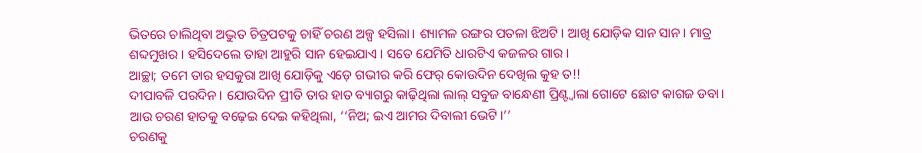ଭିତରେ ଚାଲିଥିବା ଅଦ୍ଭୁତ ଚିତ୍ରପଟକୁ ଚାହିଁ ଚରଣ ଅଳ୍ପ ହସିଲା। ଶ୍ୟାମଳ ରଙ୍ଗର ପତଳା ଝିଅଟି। ଆଖି ଯୋଡ଼ିକ ସାନ ସାନ। ମାତ୍ର ଶବ୍ଦମୁଖର। ହସିଦେଲେ ତାହା ଆହୁରି ସାନ ହେଇଯାଏ। ସତେ ଯେମିତି ଧାରଟିଏ କଜଳର ଗାର।
ଆଚ୍ଛା; ତମେ ତାର ହସକୁରା ଆଖି ଯୋଡ଼ିକୁ ଏଡ଼େ ଗଭୀର କରି ଫେର୍ କୋଉଦିନ ଦେଖିଲ କୁହ ତ!!
ଦୀପାବଳି ପରଦିନ। ଯୋଉଦିନ ପ୍ରୀତି ତାର ହାତ ବ୍ୟାଗରୁ କାଢ଼ିଥିଲା ଲାଲ୍ ସବୁଜ ବାନ୍ଧେଣୀ ପ୍ରିଣ୍ଟ୍ବାଲା ଗୋଟେ ଛୋଟ କାଗଜ ଡବା। ଆଉ ଚରଣ ହାତକୁ ବଢ଼େଇ ଦେଇ କହିଥିଲା, ‘‘ନିଅ; ଇଏ ଆମର ଦିବାଲୀ ଭେଟି।’’
ଚରଣକୁ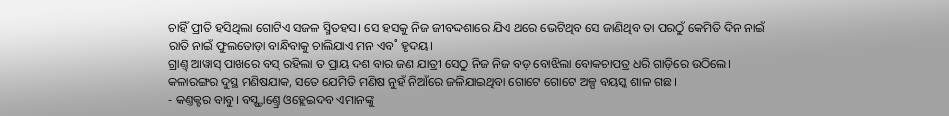ଚାହିଁ ପ୍ରୀତି ହସିଥିଲା ଗୋଟିଏ ସଜଳ ସ୍ମିତହସ। ସେ ହସକୁ ନିଜ ଜୀବଦ୍ଦଶାରେ ଯିଏ ଥରେ ଭେଟିଥିବ ସେ ଜାଣିଥିବ ତା ପରଠୁଁ କେମିତି ଦିନ ନାଇଁ ରାତି ନାଇଁ ଫୁଲତୋଡ଼ା ବାନ୍ଧିବାକୁ ଚାଲିଯାଏ ମନ ଏବ˚ ହୃଦୟ।
ଗ୍ରାଣ୍ତ୍ ଆୱାସ୍ ପାଖରେ ବସ୍ ରହିଲା ତ ପ୍ରାୟ ଦଶ ବାର ଜଣ ଯାତ୍ରୀ ସେଠୁ ନିଜ ନିଜ ବଡ଼ ବୋଝିଲା ବୋକଚାପତ୍ର ଧରି ଗାଡ଼ିରେ ଉଠିଲେ। କଳାରଙ୍ଗର ଦୁସ୍ଥ ମଣିଷଯାକ, ସତେ ଯେମିତି ମଣିଷ ନୁହଁ ନିଆଁରେ ଜଳିଯାଇଥିବା ଗୋଟେ ଗୋଟେ ଅଳ୍ପ ବୟସ୍କ ଶାଳ ଗଛ।
- କଣ୍ତକ୍ଟର ବାବୁ। ବସ୍ଷ୍ଟାଣ୍ତ୍ରେ ଓହ୍ଲେଇଦବ ଏମାନଙ୍କୁ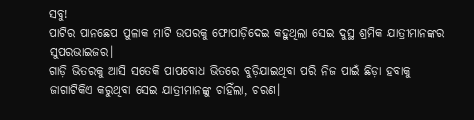ସବୁ!
ପାଟିର ପାନଛେପ ପୁଳାକ ମାଟି ଉପରକୁ ଫୋପାଡ଼ିଦେଇ କହୁଥିଲା ସେଇ ଦୁସ୍ଥ ଶ୍ରମିକ ଯାତ୍ରୀମାନଙ୍କର ସୁପରଭାଇଜର।
ଗାଡ଼ି ଭିତରକୁ ଆସି ସତେକି ପାପବୋଧ ଭିତରେ ବୁଡ଼ିଯାଇଥିବା ପରି ନିଜ ପାଇଁ ଛିଡ଼ା ହବାକୁ ଜାଗାଟିକିଏ କରୁଥିବା ସେଇ ଯାତ୍ରୀମାନଙ୍କୁ ଚାହିଁଲା, ଚରଣ।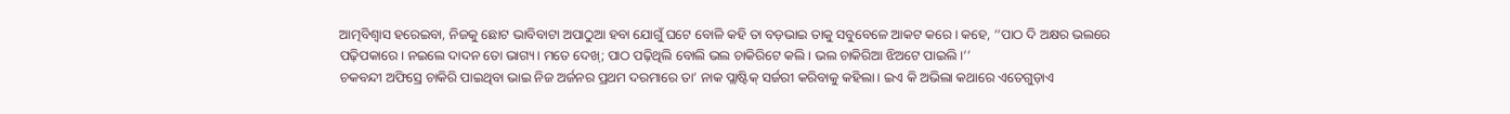ଆତ୍ମବିଶ୍ବାସ ହରେଇବା, ନିଜକୁ ଛୋଟ ଭାବିବାଟା ଅପାଠୁଆ ହବା ଯୋଗୁଁ ଘଟେ ବୋଳି କହି ତା ବଡ଼ଭାଇ ତାକୁ ସବୁବେଳେ ଆକଟ କରେ। କହେ, ‘‘ପାଠ ଦି ଅକ୍ଷର ଭଲରେ ପଢ଼ିପକାରେ। ନଇଲେ ଦାଦନ ତୋ ଭାଗ୍ୟ। ମତେ ଦେଖ୍; ପାଠ ପଢ଼ିଥିଲି ବୋଲି ଭଲ ଚାକିରିଟେ କଲି। ଭଲ ଚାକିରିଆ ଝିଅଟେ ପାଇଲି।’’
ଚକବନ୍ଦୀ ଅଫିସ୍ରେ ଚାକିରି ପାଇଥିବା ଭାଇ ନିଜ ଅର୍ଜନର ପ୍ରଥମ ଦରମାରେ ତା’ ନାକ ପ୍ଲାଷ୍ଟିକ୍ ସର୍ଜରୀ କରିବାକୁ କହିଲା। ଇଏ କି ଅଭିଲା କଥାରେ ଏତେଗୁଡ଼ାଏ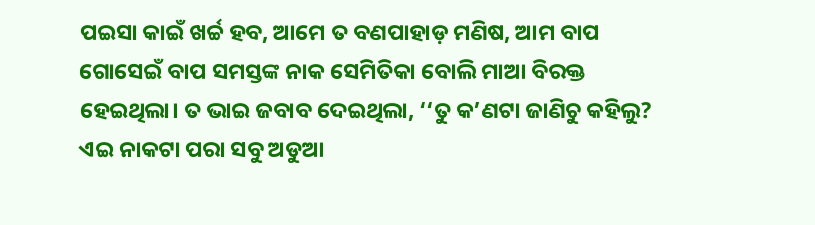ପଇସା କାଇଁ ଖର୍ଚ୍ଚ ହବ, ଆମେ ତ ବଣପାହାଡ଼ ମଣିଷ, ଆମ ବାପ ଗୋସେଇଁ ବାପ ସମସ୍ତଙ୍କ ନାକ ସେମିତିକା ବୋଲି ମାଆ ବିରକ୍ତ ହେଇଥିଲା। ତ ଭାଇ ଜବାବ ଦେଇଥିଲା, ‘‘ତୁ କ’ଣଟା ଜାଣିଚୁ କହିଲୁ? ଏଇ ନାକଟା ପରା ସବୁ ଅଡୁଆ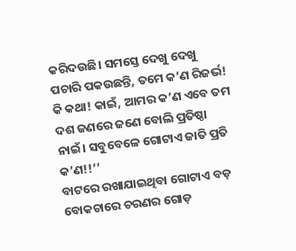କରିଦଉଛି। ସମସ୍ତେ ଦେଖୁ ଦେଖୁ ପଚାରି ପକଉଛନ୍ତି, ତମେ କ’ଣ ରିଜର୍ଭ! କି କଥା! କାଇଁ, ଆମର କ’ଣ ଏବେ ତମ ଦଶ ଜଣରେ ଜଣେ ବୋଲି ପ୍ରତିଷ୍ଠା ନାଇଁ। ସବୁବେଳେ ଗୋଟାଏ ଜାତି ପ୍ରତି କ’ଣ!!’’
ବାଟରେ ରଖାଯାଇଥିବା ଗୋଟାଏ ବଡ଼ ବୋକଚାରେ ଚରଣର ଗୋଡ଼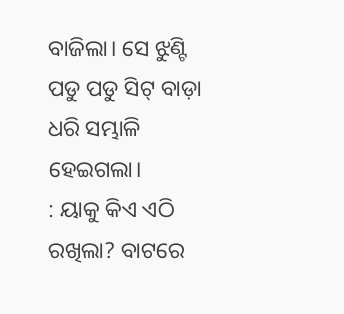ବାଜିଲା। ସେ ଝୁଣ୍ଟି ପଡୁ ପଡୁ ସିଟ୍ ବାଡ଼ା ଧରି ସମ୍ଭାଳି ହେଇଗଲା।
: ୟାକୁ କିଏ ଏଠି ରଖିଲା? ବାଟରେ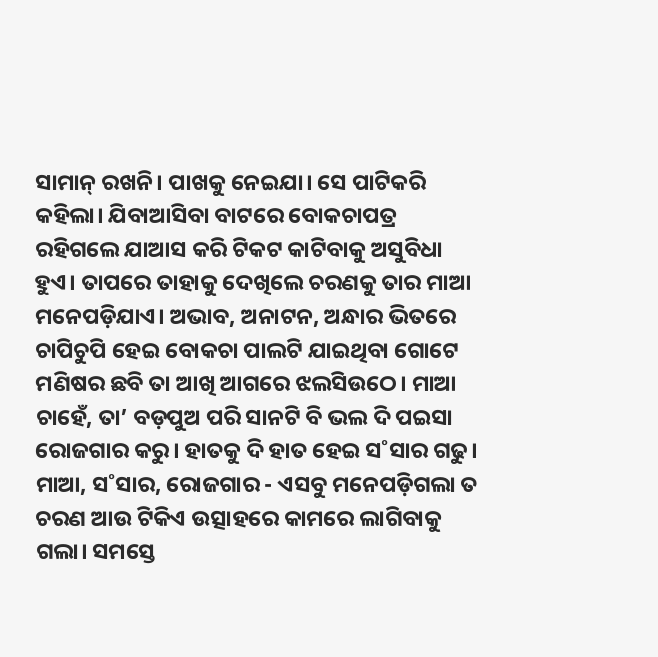ସାମାନ୍ ରଖନି। ପାଖକୁ ନେଇଯା। ସେ ପାଟିକରି କହିଲା। ଯିବାଆସିବା ବାଟରେ ବୋକଚାପତ୍ର ରହିଗଲେ ଯାଆସ କରି ଟିକଟ କାଟିବାକୁ ଅସୁବିଧା ହୁଏ। ତାପରେ ତାହାକୁ ଦେଖିଲେ ଚରଣକୁ ତାର ମାଆ ମନେପଡ଼ିଯାଏ। ଅଭାବ, ଅନାଟନ, ଅନ୍ଧାର ଭିତରେ ଚାପିଚୁପି ହେଇ ବୋକଚା ପାଲଟି ଯାଇଥିବା ଗୋଟେ ମଣିଷର ଛବି ତା ଆଖି ଆଗରେ ଝଲସିଉଠେ। ମାଆ ଚାହେଁ, ତା’ ବଡ଼ପୁଅ ପରି ସାନଟି ବି ଭଲ ଦି ପଇସା ରୋଜଗାର କରୁ। ହାତକୁ ଦି ହାତ ହେଇ ସ˚ସାର ଗଢୁ।
ମାଆ, ସ˚ସାର, ରୋଜଗାର - ଏସବୁ ମନେପଡ଼ିଗଲା ତ ଚରଣ ଆଉ ଟିକିଏ ଉତ୍ସାହରେ କାମରେ ଲାଗିବାକୁ ଗଲା। ସମସ୍ତେ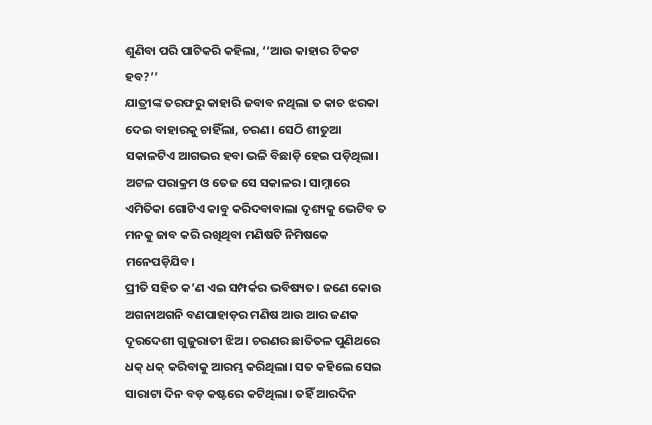ଶୁଣିବା ପରି ପାଟିକରି କହିଲା, ‘‘ଆଉ କାହାର ଟିକଟ ହବ?’’
ଯାତ୍ରୀଙ୍କ ତରଫରୁ କାହାରି ଜବାବ ନଥିଲା ତ କାଚ ଝରକା ଦେଇ ବାହାରକୁ ଚାହିଁଲା, ଚରଣ। ସେଠି ଶୀତୁଆ ସକାଳଟିଏ ଆଗଭର ହବା ଭଳି ବିଛାଡ଼ି ହେଇ ପଡ଼ିଥିଲା। ଅଟଳ ପରାକ୍ରମ ଓ ତେଜ ସେ ସକାଳର। ସାମ୍ନାରେ ଏମିତିକା ଗୋଟିଏ କାବୁ କରିଦବାବାଲା ଦୃଶ୍ୟକୁ ଭେଟିବ ତ ମନକୁ ଜାବ କରି ରଖିଥିବା ମଣିଷଟି ନିମିଷକେ ମନେପଡ଼ିଯିବ।
ପ୍ରୀତି ସହିତ କ’ଣ ଏଇ ସମ୍ପର୍କର ଭବିଷ୍ୟତ। ଜଣେ କୋଉ ଅଗନାଅଗନି ବଣପାହାଡ଼ର ମଣିଷ ଆଉ ଆର ଜଣକ ଦୂରଦେଶୀ ଗୁଜୁରାତୀ ଝିଅ। ଚରଣର ଛାତିତଳ ପୁଣିଥରେ ଧକ୍ ଧକ୍ କରିବାକୁ ଆରମ୍ଭ କରିଥିଲା। ସତ କହିଲେ ସେଇ ସାରାଟା ଦିନ ବଡ଼ କଷ୍ଟରେ କଟିଥିଲା। ତହିଁ ଆରଦିନ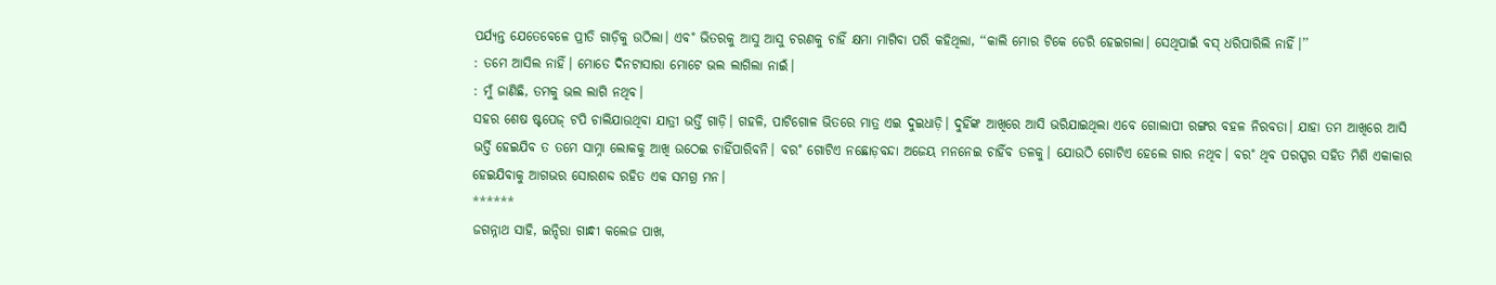ପର୍ଯ୍ୟନ୍ତ ଯେତେବେଳେ ପ୍ରୀତି ଗାଡ଼ିକୁ ଉଠିଲା। ଏବ˚ ଭିତରକୁ ଆସୁ ଆସୁ ଚରଣକୁ ଚାହିଁ କ୍ଷମା ମାଗିବା ପରି କହିଥିଲା, ‘‘କାଲି ମୋର ଟିକେ ଡେରି ହେଇଗଲା। ସେଥିପାଇଁ ବସ୍ ଧରିପାରିଲି ନାହିଁ।’’
: ତମେ ଆସିଲ ନାହିଁ। ମୋତେ ଦିନଟାସାରା ମୋଟେ ଭଲ ଲାଗିଲା ନାଇଁ।
: ମୁଁ ଜାଣିଛି, ତମକୁ ଭଲ ଲାଗି ନଥିବ।
ସହର ଶେଷ ଷ୍ଟପେଜ୍ ଟପି ଚାଲିଯାଉଥିବା ଯାତ୍ରୀ ଭର୍ତ୍ତି ଗାଡ଼ି। ଗହଳି, ପାଟିଗୋଳ ଭିତରେ ମାତ୍ର ଏଇ ଦୁଇଧାଡ଼ି। ଦୁହିଁଙ୍କ ଆଖିରେ ଆସି ଭରିଯାଇଥିଲା ଏବେ ଗୋଲାପୀ ରଙ୍ଗର ବହଳ ନିରବତା। ଯାହା ତମ ଆଖିରେ ଆସି ଭର୍ତ୍ତି ହେଇଯିବ ତ ତମେ ସାମ୍ନା ଲୋକକୁ ଆଖି ଉଠେଇ ଚାହିଁପାରିବନି। ବର˚ ଗୋଟିଏ ନଛୋଡ଼ବନ୍ଦା ଅଜେୟ ମନନେଇ ଚାହିଁବ ତଳକୁ। ଯୋଉଠି ଗୋଟିଏ ହେଲେ ଗାର ନଥିବ। ବର˚ ଥିବ ପରସ୍ପର ସହିତ ମିଶି ଏକାକାର ହେଇଯିବାକୁ ଆଗଭର ସୋରଶବ୍ଦ ରହିତ ଏକ ସମଗ୍ର ମନ।
******
ଜଗନ୍ନାଥ ସାହି, ଇନ୍ଦିରା ଗାନ୍ଧୀ କଲେଜ ପାଖ,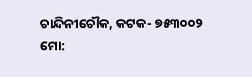ଚାନ୍ଦିନୀଚୌକ, କଟକ- ୭୫୩୦୦୨
ମୋ: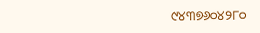୯୪୩୭୬୦୪୨୮୦